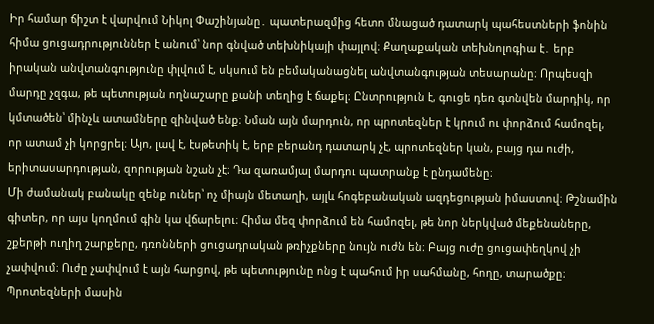Իր համար ճիշտ է վարվում Նիկոլ Փաշինյանը․ պատերազմից հետո մնացած դատարկ պահեստների ֆոնին հիմա ցուցադրություններ է անում՝ նոր գնված տեխնիկայի փայլով։ Քաղաքական տեխնոլոգիա է․ երբ իրական անվտանգությունը փլվում է, սկսում են բեմականացնել անվտանգության տեսարանը։ Որպեսզի մարդը չզգա, թե պետության ողնաշարը քանի տեղից է ճաքել։ Ընտրություն է, գուցե դեռ գտնվեն մարդիկ, որ կմտածեն՝ մինչև ատամները զինված ենք։ Նման այն մարդուն, որ պրոտեզներ է կրում ու փորձում համոզել, որ ատամ չի կորցրել։ Այո, լավ է, էսթետիկ է, երբ բերանդ դատարկ չէ, պրոտեզներ կան, բայց դա ուժի, երիտասարդության, զորության նշան չէ։ Դա զառամյալ մարդու պատրանք է ընդամենը։
Մի ժամանակ բանակը զենք ուներ՝ ոչ միայն մետաղի, այլև հոգեբանական ազդեցության իմաստով։ Թշնամին գիտեր, որ այս կողմում գին կա վճարելու։ Հիմա մեզ փորձում են համոզել, թե նոր ներկված մեքենաները, շքերթի ուղիղ շարքերը, դռոնների ցուցադրական թռիչքները նույն ուժն են։ Բայց ուժը ցուցափեղկով չի չափվում։ Ուժը չափվում է այն հարցով, թե պետությունը ոնց է պահում իր սահմանը, հողը, տարածքը։
Պրոտեզների մասին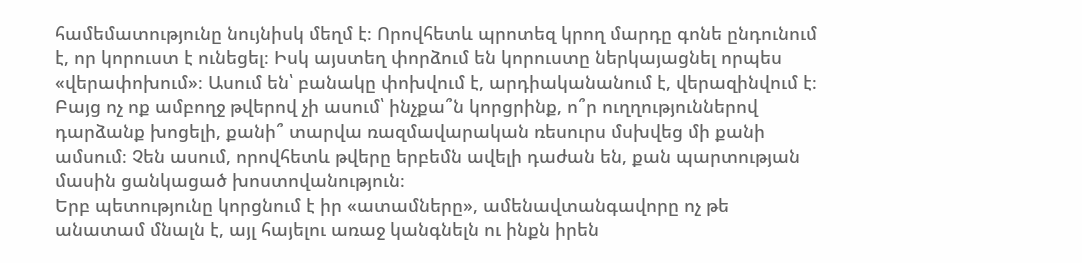համեմատությունը նույնիսկ մեղմ է։ Որովհետև պրոտեզ կրող մարդը գոնե ընդունում է, որ կորուստ է ունեցել։ Իսկ այստեղ փորձում են կորուստը ներկայացնել որպես «վերափոխում»։ Ասում են՝ բանակը փոխվում է, արդիականանում է, վերազինվում է։ Բայց ոչ ոք ամբողջ թվերով չի ասում՝ ինչքա՞ն կորցրինք, ո՞ր ուղղություններով դարձանք խոցելի, քանի՞ տարվա ռազմավարական ռեսուրս մսխվեց մի քանի ամսում։ Չեն ասում, որովհետև թվերը երբեմն ավելի դաժան են, քան պարտության մասին ցանկացած խոստովանություն։
Երբ պետությունը կորցնում է իր «ատամները», ամենավտանգավորը ոչ թե անատամ մնալն է, այլ հայելու առաջ կանգնելն ու ինքն իրեն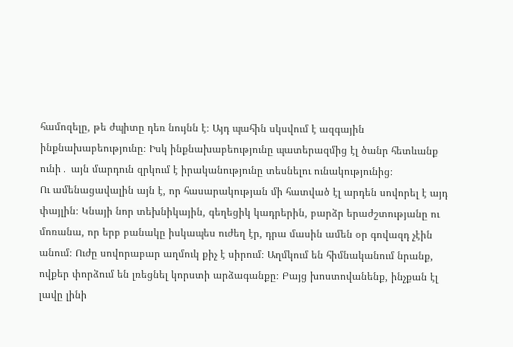համոզելը, թե ժպիտը դեռ նույնն է։ Այդ պահին սկսվում է ազգային ինքնախաբեությունը։ Իսկ ինքնախաբեությունը պատերազմից էլ ծանր հետևանք ունի․ այն մարդուն զրկում է իրականությունը տեսնելու ունակությունից։
Ու ամենացավալին այն է, որ հասարակության մի հատված էլ արդեն սովորել է այդ փայլին։ Կնայի նոր տեխնիկային, գեղեցիկ կադրերին, բարձր երաժշտությանը ու մոռանա, որ երբ բանակը իսկապես ուժեղ էր, դրա մասին ամեն օր գովազդ չէին անում։ Ուժը սովորաբար աղմուկ քիչ է սիրում։ Աղմկում են հիմնականում նրանք, ովքեր փորձում են լռեցնել կորստի արձագանքը։ Բայց խոստովանենք, ինչքան էլ լավը լինի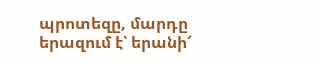պրոտեզը, մարդը երազում է՝ երանի՜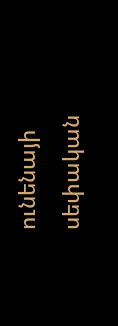ունենայի սեփական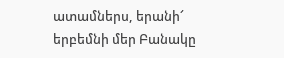ատամներս, երանի՜ երբեմնի մեր Բանակը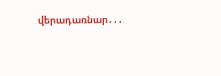վերադառնար․․․